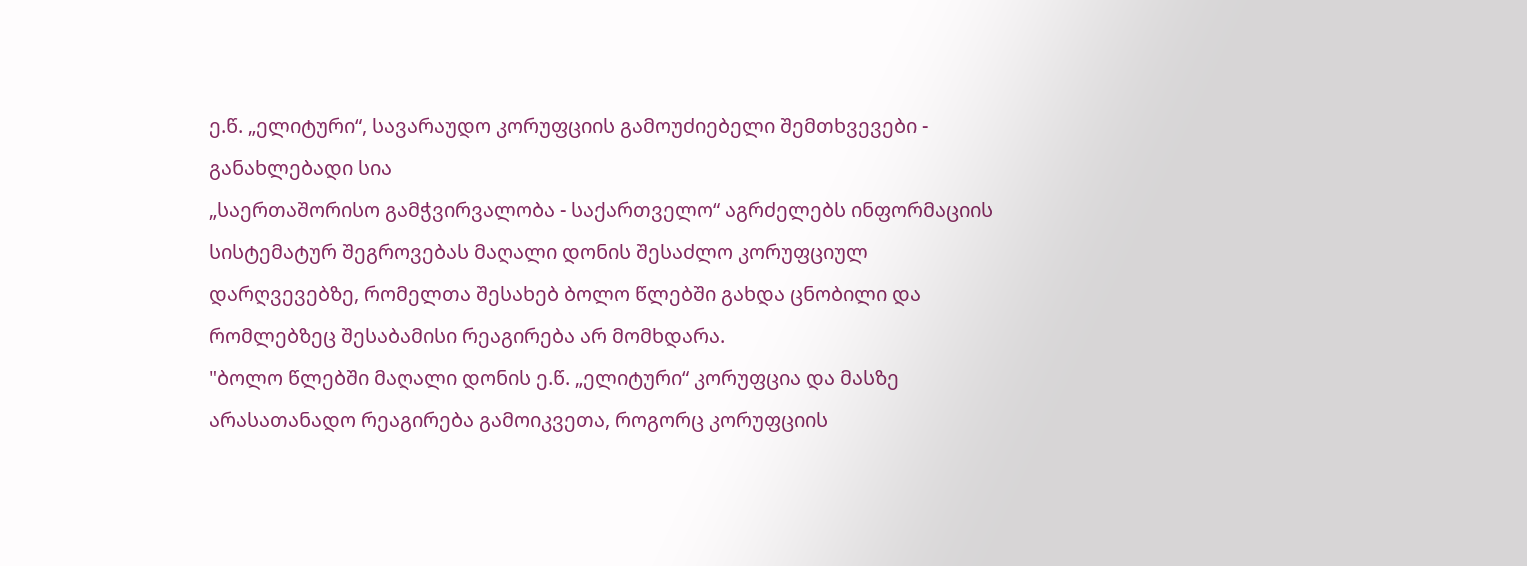ე.წ. „ელიტური“, სავარაუდო კორუფციის გამოუძიებელი შემთხვევები - განახლებადი სია
„საერთაშორისო გამჭვირვალობა - საქართველო“ აგრძელებს ინფორმაციის სისტემატურ შეგროვებას მაღალი დონის შესაძლო კორუფციულ დარღვევებზე, რომელთა შესახებ ბოლო წლებში გახდა ცნობილი და რომლებზეც შესაბამისი რეაგირება არ მომხდარა.
"ბოლო წლებში მაღალი დონის ე.წ. „ელიტური“ კორუფცია და მასზე არასათანადო რეაგირება გამოიკვეთა, როგორც კორუფციის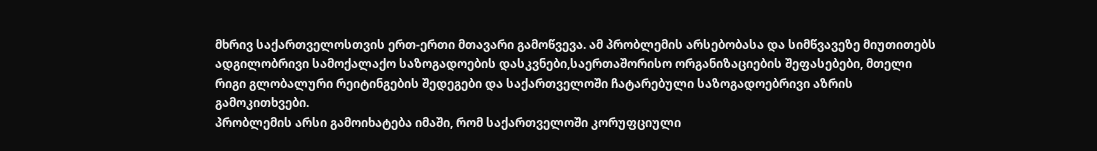მხრივ საქართველოსთვის ერთ-ერთი მთავარი გამოწვევა. ამ პრობლემის არსებობასა და სიმწვავეზე მიუთითებს ადგილობრივი სამოქალაქო საზოგადოების დასკვნები,საერთაშორისო ორგანიზაციების შეფასებები, მთელი რიგი გლობალური რეიტინგების შედეგები და საქართველოში ჩატარებული საზოგადოებრივი აზრის გამოკითხვები.
პრობლემის არსი გამოიხატება იმაში, რომ საქართველოში კორუფციული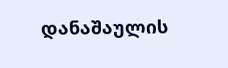დანაშაულის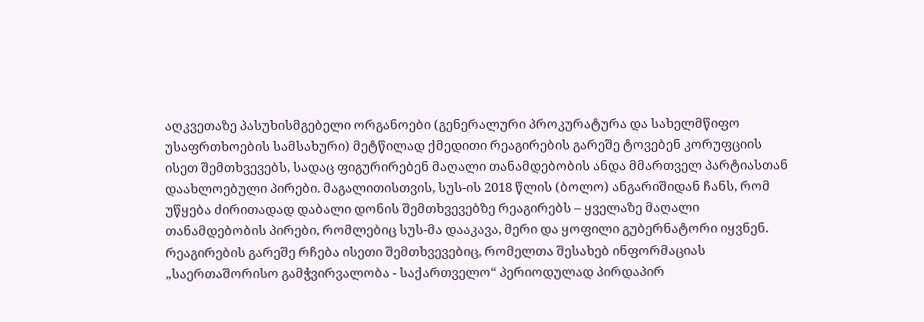აღკვეთაზე პასუხისმგებელი ორგანოები (გენერალური პროკურატურა და სახელმწიფო უსაფრთხოების სამსახური) მეტწილად ქმედითი რეაგირების გარეშე ტოვებენ კორუფციის ისეთ შემთხვევებს, სადაც ფიგურირებენ მაღალი თანამდებობის ანდა მმართველ პარტიასთან დაახლოებული პირები. მაგალითისთვის, სუს-ის 2018 წლის (ბოლო) ანგარიშიდან ჩანს, რომ უწყება ძირითადად დაბალი დონის შემთხვევებზე რეაგირებს – ყველაზე მაღალი თანამდებობის პირები, რომლებიც სუს-მა დააკავა, მერი და ყოფილი გუბერნატორი იყვნენ. რეაგირების გარეშე რჩება ისეთი შემთხვევებიც, რომელთა შესახებ ინფორმაციას „საერთაშორისო გამჭვირვალობა - საქართველო“ პერიოდულად პირდაპირ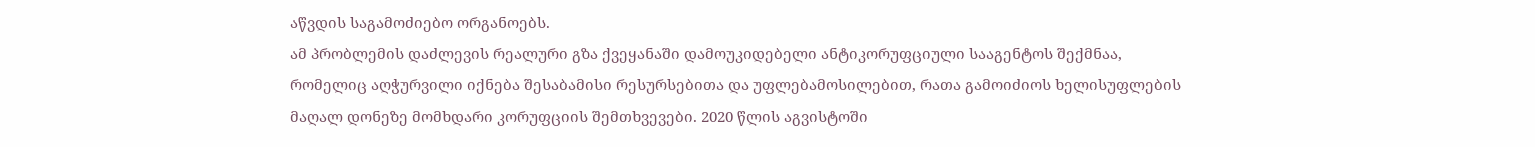აწვდის საგამოძიებო ორგანოებს.
ამ პრობლემის დაძლევის რეალური გზა ქვეყანაში დამოუკიდებელი ანტიკორუფციული სააგენტოს შექმნაა, რომელიც აღჭურვილი იქნება შესაბამისი რესურსებითა და უფლებამოსილებით, რათა გამოიძიოს ხელისუფლების მაღალ დონეზე მომხდარი კორუფციის შემთხვევები. 2020 წლის აგვისტოში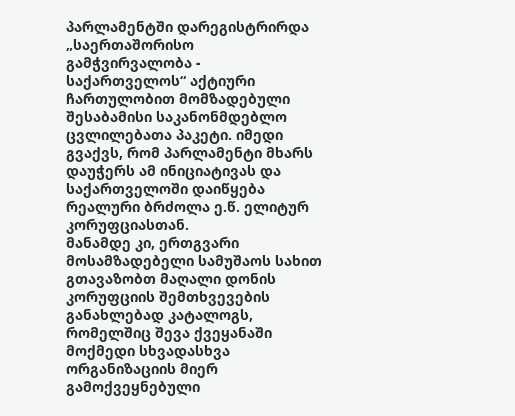პარლამენტში დარეგისტრირდა „საერთაშორისო გამჭვირვალობა - საქართველოს“ აქტიური ჩართულობით მომზადებული შესაბამისი საკანონმდებლო ცვლილებათა პაკეტი. იმედი გვაქვს, რომ პარლამენტი მხარს დაუჭერს ამ ინიციატივას და საქართველოში დაიწყება რეალური ბრძოლა ე.წ. ელიტურ კორუფციასთან.
მანამდე კი, ერთგვარი მოსამზადებელი სამუშაოს სახით გთავაზობთ მაღალი დონის კორუფციის შემთხვევების განახლებად კატალოგს, რომელშიც შევა ქვეყანაში მოქმედი სხვადასხვა ორგანიზაციის მიერ გამოქვეყნებული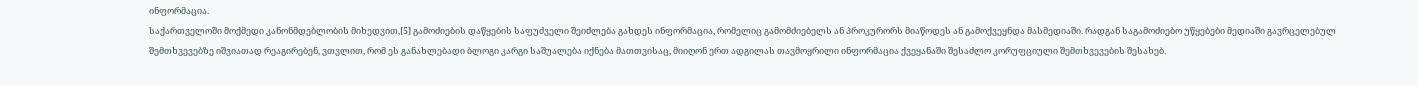ინფორმაცია.
საქართველოში მოქმედი კანონმდებლობის მიხედვით,[5] გამოძიების დაწყების საფუძველი შეიძლება გახდეს ინფორმაცია, რომელიც გამომძიებელს ან პროკურორს მიაწოდეს ან გამოქვეყნდა მასმედიაში. რადგან საგამოძიებო უწყებები მედიაში გავრცელებულ შემთხვევებზე იშვიათად რეაგირებენ, ვთვლით, რომ ეს განახლებადი ბლოგი კარგი საშუალება იქნება მათთვისაც, მიიღონ ერთ ადგილას თავმოყრილი ინფორმაცია ქვეყანაში შესაძლო კორუფციული შემთხვევების შესახებ.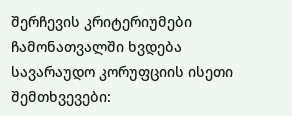შერჩევის კრიტერიუმები
ჩამონათვალში ხვდება სავარაუდო კორუფციის ისეთი შემთხვევები: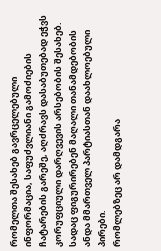რომელთა შესახებ გავრცელებული ინფორმაცია, საფუძვლიანი გამოძიების ჩატარების გარეშე, აღძრავს დასაბუთებად ეჭვს კორუფციული დარღვევის არსებობის შესახებ.
სადაც ფიგურირებენ მაღალი თანამდებობის ანდა მმართველ პარტიასთან დაახლოებული პირები.
რომლებზეც არ დამდგარა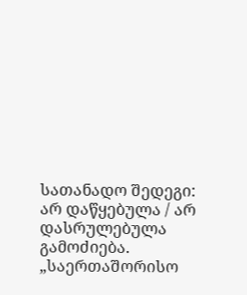სათანადო შედეგი: არ დაწყებულა / არ დასრულებულა გამოძიება.
„საერთაშორისო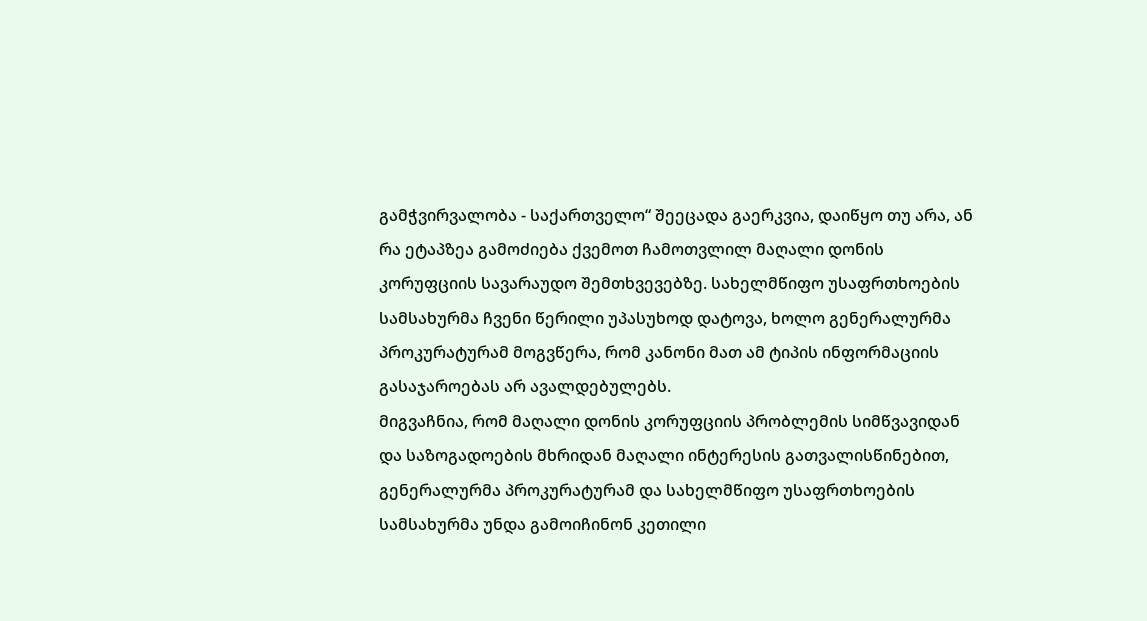გამჭვირვალობა - საქართველო“ შეეცადა გაერკვია, დაიწყო თუ არა, ან რა ეტაპზეა გამოძიება ქვემოთ ჩამოთვლილ მაღალი დონის კორუფციის სავარაუდო შემთხვევებზე. სახელმწიფო უსაფრთხოების სამსახურმა ჩვენი წერილი უპასუხოდ დატოვა, ხოლო გენერალურმა პროკურატურამ მოგვწერა, რომ კანონი მათ ამ ტიპის ინფორმაციის გასაჯაროებას არ ავალდებულებს.
მიგვაჩნია, რომ მაღალი დონის კორუფციის პრობლემის სიმწვავიდან და საზოგადოების მხრიდან მაღალი ინტერესის გათვალისწინებით, გენერალურმა პროკურატურამ და სახელმწიფო უსაფრთხოების სამსახურმა უნდა გამოიჩინონ კეთილი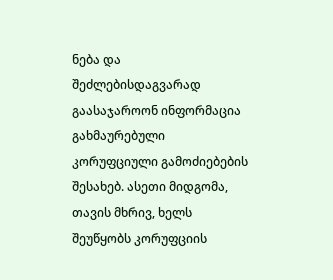ნება და შეძლებისდაგვარად გაასაჯაროონ ინფორმაცია გახმაურებული კორუფციული გამოძიებების შესახებ. ასეთი მიდგომა, თავის მხრივ, ხელს შეუწყობს კორუფციის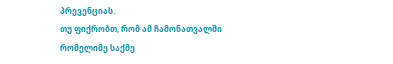პრევენციას.
თუ ფიქრობთ, რომ ამ ჩამონათვალში რომელიმე საქმე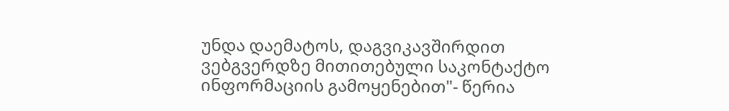უნდა დაემატოს, დაგვიკავშირდით ვებგვერდზე მითითებული საკონტაქტო ინფორმაციის გამოყენებით"- წერია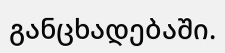განცხადებაში.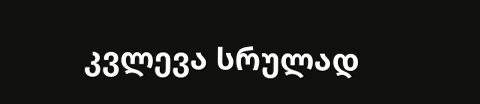კვლევა სრულად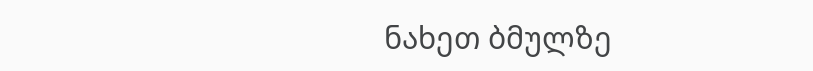ნახეთ ბმულზე